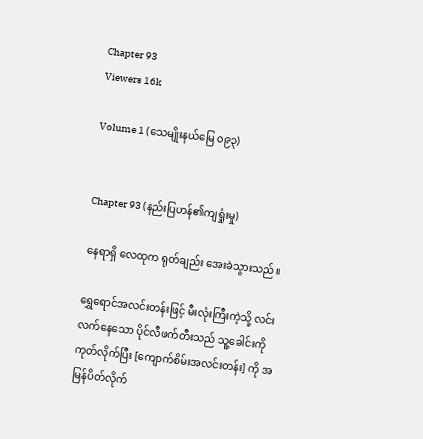Chapter 93
Viewers 16k

Volume 1 (သေမျိုးနယ်မြေ ၀၉၃)


Chapter 93 (နည်းပြဟန်၏ကျရှုံးမှု)

နေရာရှိ လေထုက ရုတ်ချည်း အေးခဲသွားသည်။

ရွှေရောင်အလင်းတန်းဖြင့် မီးလုံးကြီးကဲ့သို့ လင်းလက်နေသော ပိုင်လီဖက်တီးသည် သူ့ခေါင်းကိုကုတ်လိုက်ပြီး [ကျောက်စိမ်းအလင်းတန်း] ကို အမြန်ပိတ်လိုက်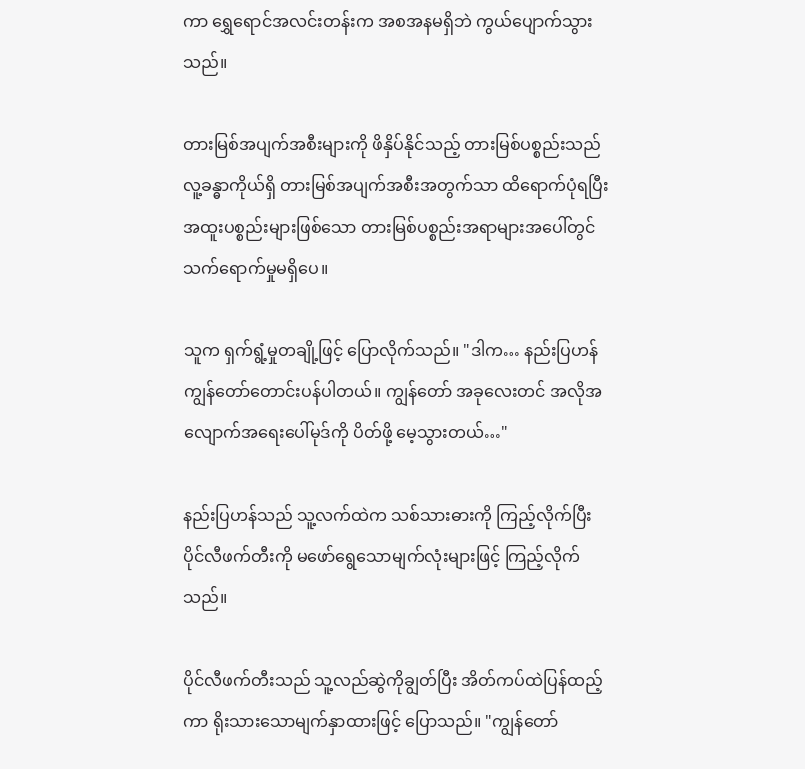ကာ ရွှေရောင်အလင်းတန်းက အစအနမရှိဘဲ ကွယ်ပျောက်သွားသည်။

တားမြစ်အပျက်အစီးများကို ဖိနှိပ်နိုင်သည့် တားမြစ်ပစ္စည်းသည် လူ့ခန္ဓာကိုယ်ရှိ တားမြစ်အပျက်အစီးအတွက်သာ ထိရောက်ပုံရပြီး အထူးပစ္စည်းများဖြစ်သော တားမြစ်ပစ္စည်းအရာများအပေါ်တွင် သက်ရောက်မှုမရှိပေ။

သူက ရှက်ရွံ့မှုတချို့ဖြင့် ပြောလိုက်သည်။ "ဒါက… နည်းပြဟန် ကျွန်တော်တောင်းပန်ပါတယ်။ ကျွန်တော် အခုလေးတင် အလိုအလျောက်အရေးပေါ်မုဒ်ကို ပိတ်ဖို့ မေ့သွားတယ်…"

နည်းပြဟန်သည် သူ့လက်ထဲက သစ်သားဓားကို ကြည့်လိုက်ပြီး ပိုင်လီဖက်တီးကို မဖော်ရွေသောမျက်လုံးများဖြင့် ကြည့်လိုက်သည်။

ပိုင်လီဖက်တီးသည် သူ့လည်ဆွဲကိုချွတ်ပြီး အိတ်ကပ်ထဲပြန်ထည့်ကာ ရိုးသားသောမျက်နှာထားဖြင့် ပြောသည်။ "ကျွန်တော်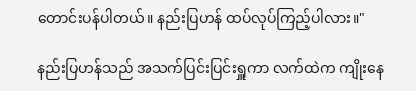တောင်းပန်ပါတယ်။ နည်းပြဟန် ထပ်လုပ်ကြည့်ပါလား။"

နည်းပြဟန်သည် အသက်ပြင်းပြင်းရှူကာ လက်ထဲက ကျိုးနေ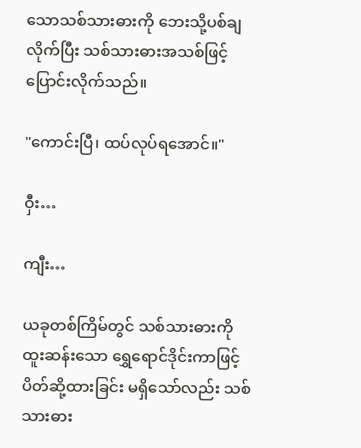သောသစ်သားဓားကို ဘေးသို့ပစ်ချလိုက်ပြီး သစ်သားဓားအသစ်ဖြင့် ပြောင်းလိုက်သည်။

"ကောင်းပြီ၊ ထပ်လုပ်ရအောင်။"

ဝှီး…

ကျီး…

ယခုတစ်ကြိမ်တွင် သစ်သားဓားကို ထူးဆန်းသော ရွှေရောင်ဒိုင်းကာဖြင့် ပိတ်ဆို့ထားခြင်း မရှိသော်လည်း သစ်သားဓား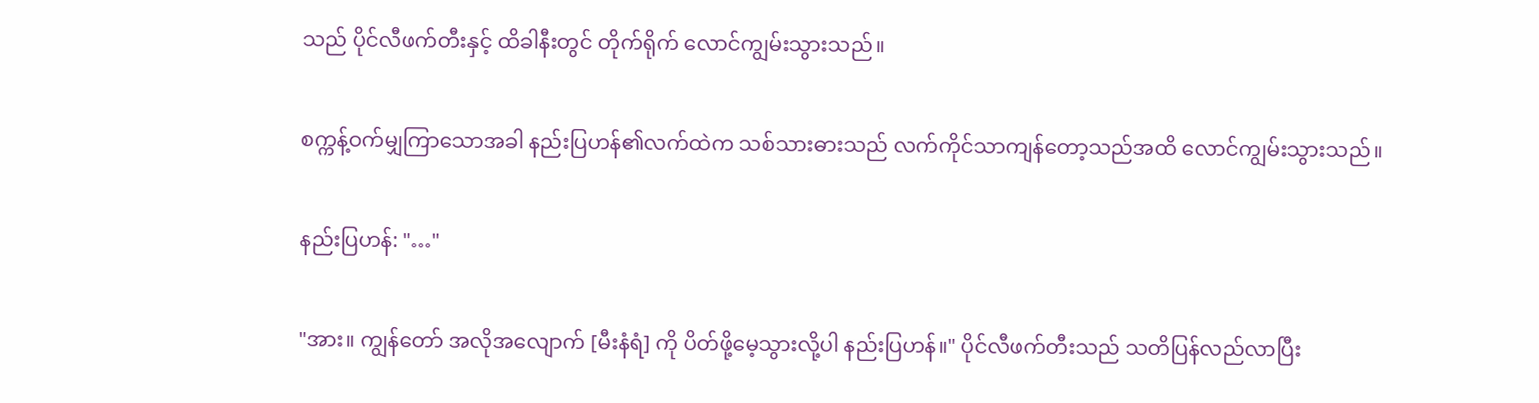သည် ပိုင်လီဖက်တီးနှင့် ထိခါနီးတွင် တိုက်ရိုက် လောင်ကျွမ်းသွားသည်။

စက္ကန့်ဝက်မျှကြာသောအခါ နည်းပြဟန်၏လက်ထဲက သစ်သားဓားသည် လက်ကိုင်သာကျန်တော့သည်အထိ လောင်ကျွမ်းသွားသည်။

နည်းပြဟန်: "…"

"အား။ ကျွန်တော် အလိုအလျောက် [မီးနံရံ] ကို ပိတ်ဖို့မေ့သွားလို့ပါ နည်းပြဟန်။" ပိုင်လီဖက်တီးသည် သတိပြန်လည်လာပြီး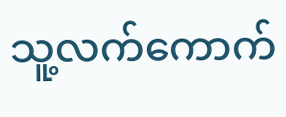သူ့လက်ကောက်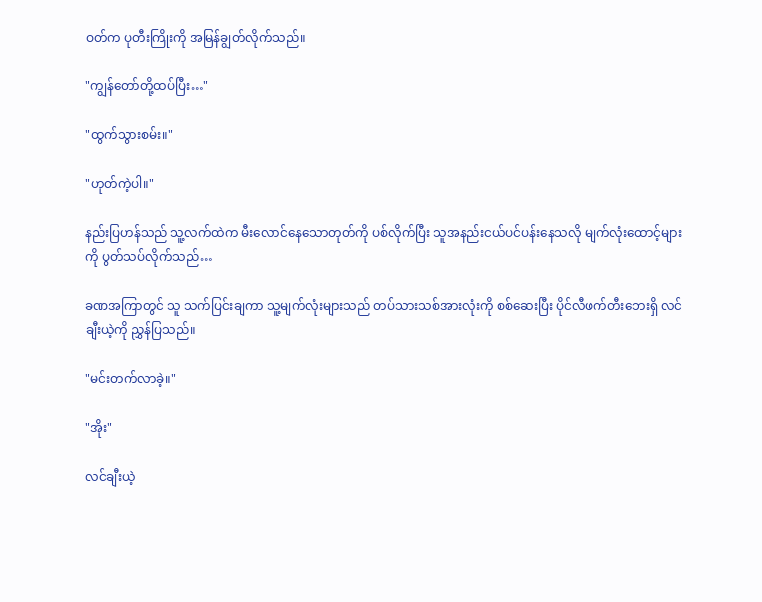ဝတ်က ပုတီးကြိုးကို အမြန်ချွတ်လိုက်သည်။

"ကျွန်တော်တို့ထပ်ပြီး…"

"ထွက်သွားစမ်း။"

"ဟုတ်ကဲ့ပါ။"

နည်းပြဟန်သည် သူ့လက်ထဲက မီးလောင်နေသောတုတ်ကို ပစ်လိုက်ပြီး သူအနည်းငယ်ပင်ပန်းနေသလို မျက်လုံးထောင့်များကို ပွတ်သပ်လိုက်သည်…

ခဏအကြာတွင် သူ သက်ပြင်းချကာ သူ့မျက်လုံးများသည် တပ်သားသစ်အားလုံးကို စစ်ဆေးပြီး ပိုင်လီဖက်တီးဘေးရှိ လင်ချီးယဲ့ကို ညွှန်ပြသည်။

"မင်းတက်လာခဲ့။"

"အိုး"

လင်ချီးယဲ့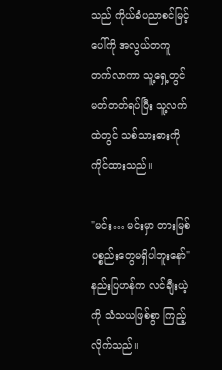သည် ကိုယ်ခံပညာစင်မြင့်ပေါ်ကို အလွယ်တကူတက်လာကာ သူ့ရှေ့တွင်မတ်တတ်ရပ်ပြီး သူ့လက်ထဲတွင် သစ်သားဓားကို ကိုင်ထားသည်။

"မင်း… မင်းမှာ တားမြစ်ပစ္စည်းတွေမရှိပါဘူးနော်" နည်းပြဟန်က လင်ချီးယဲ့ကို သံသယဖြစ်စွာ ကြည့်လိုက်သည်။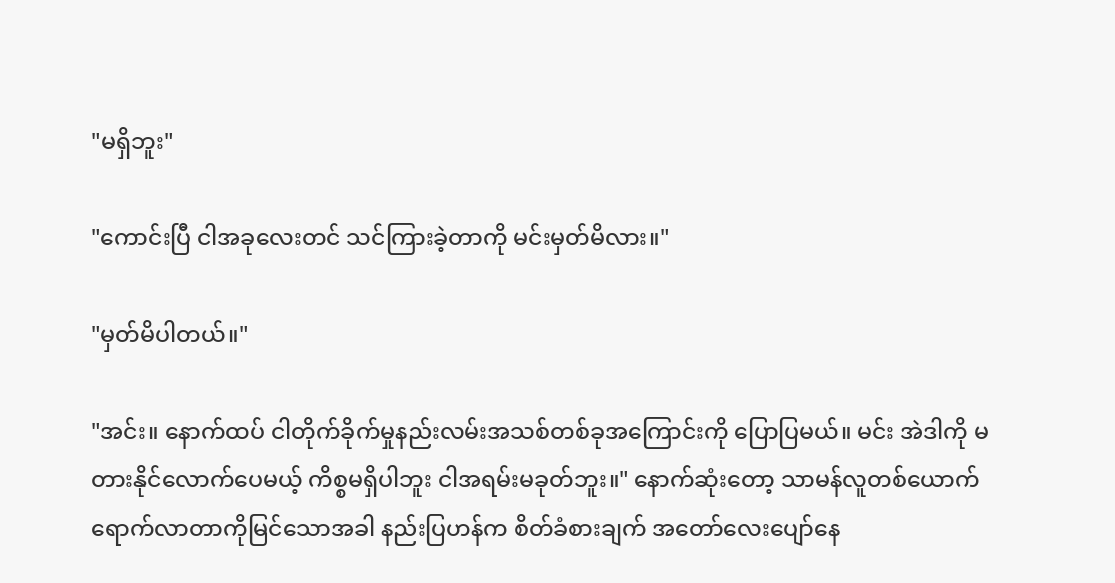"မရှိဘူး"

"ကောင်းပြီ ငါအခုလေးတင် သင်ကြားခဲ့တာကို မင်းမှတ်မိလား။"

"မှတ်မိပါတယ်။"

"အင်း။ နောက်ထပ် ငါတိုက်ခိုက်မှုနည်းလမ်းအသစ်တစ်ခုအကြောင်းကို ပြောပြမယ်။ မင်း အဲဒါကို မတားနိုင်လောက်ပေမယ့် ကိစ္စမရှိပါဘူး ငါအရမ်းမခုတ်ဘူး။" နောက်ဆုံးတော့ သာမန်လူတစ်ယောက် ရောက်လာတာကိုမြင်သောအခါ နည်းပြဟန်က စိတ်ခံစားချက် အတော်လေးပျော်နေ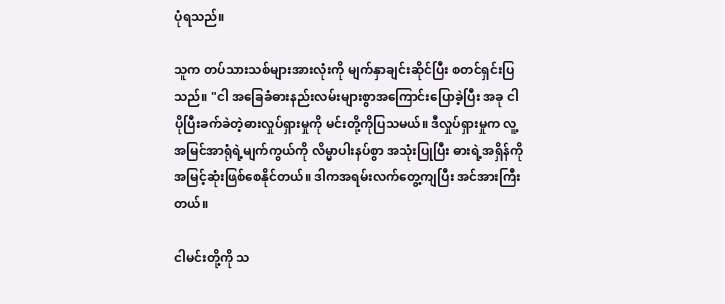ပုံရသည်။

သူက တပ်သားသစ်များအားလုံးကို မျက်နှာချင်းဆိုင်ပြီး စတင်ရှင်းပြသည်။ "ငါ အခြေခံဓားနည်းလမ်းများစွာအကြောင်းပြောခဲ့ပြီး အခု ငါ ပိုပြီးခက်ခဲတဲ့ဓားလှုပ်ရှားမှုကို မင်းတို့ကိုပြသမယ်။ ဒီလှုပ်ရှားမှုက လူ့အမြင်အာရုံရဲ့မျက်ကွယ်ကို လိမ္မာပါးနပ်စွာ အသုံးပြုပြီး ဓားရဲ့အရှိန်ကို အမြင့်ဆုံးဖြစ်စေနိုင်တယ်။ ဒါကအရမ်းလက်တွေ့ကျပြီး အင်အားကြီးတယ်။

ငါမင်းတို့ကို သ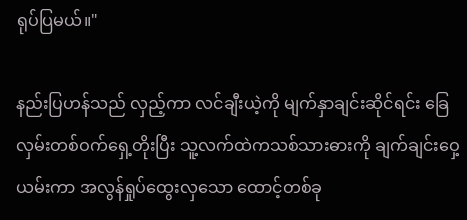ရုပ်ပြမယ်။"

နည်းပြဟန်သည် လှည့်ကာ လင်ချီးယဲ့ကို မျက်နှာချင်းဆိုင်ရင်း ခြေလှမ်းတစ်ဝက်ရှေ့တိုးပြီး သူ့လက်ထဲကသစ်သားဓားကို ချက်ချင်းဝှေ့ယမ်းကာ အလွန်ရှုပ်ထွေးလှသော ထောင့်တစ်ခု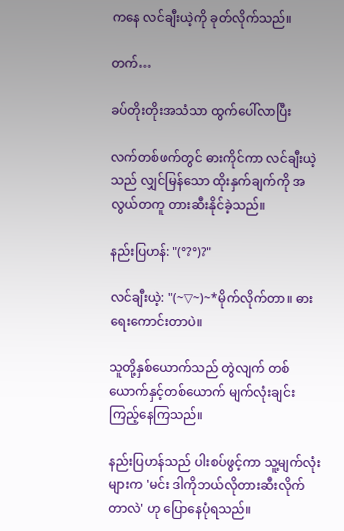ကနေ လင်ချီးယဲ့ကို ခုတ်လိုက်သည်။

တက်…

ခပ်တိုးတိုးအသံသာ ထွက်ပေါ်လာပြီး

လက်တစ်ဖက်တွင် ဓားကိုင်ကာ လင်ချီးယဲ့သည် လျှင်မြန်သော ထိုးနှက်ချက်ကို အလွယ်တကူ တားဆီးနိုင်ခဲ့သည်။

နည်းပြဟန်: "(°?°)?"

လင်ချီးယဲ့: "(~▽~)~*မိုက်လိုက်တာ။ ဓားရေးကောင်းတာပဲ။

သူတို့နှစ်ယောက်သည် တွဲလျက် တစ်ယောက်နှင့်တစ်ယောက် မျက်လုံးချင်းကြည့်နေကြသည်။

နည်းပြဟန်သည် ပါးစပ်ဖွင့်ကာ သူ့မျက်လုံးများက 'မင်း ဒါကိုဘယ်လိုတားဆီးလိုက်တာလဲ' ဟု ပြောနေပုံရသည်။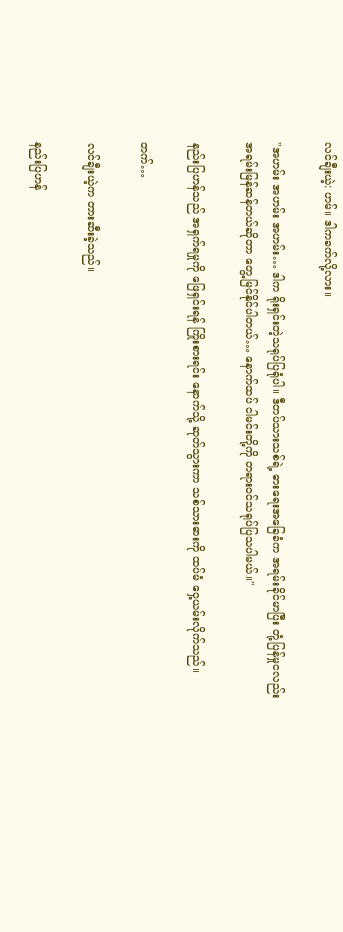လင်ချီးယဲ့: ဟမ်။ ဒါကခက်လို့လား။

"အဟမ်း အဟမ်း အဟမ်း… ဒါက ရိုးရှင်းတဲ့သရုပ်ပြရုံပါ။ ဒီတပ်သားသစ်ရဲ့ ဓားရေးအခြေခံက အရမ်းခိုင်မာပြီး တုံ့ပြန်မှုငလည်း အရမ်းမြန်ဆန်တယ်ဆိုတာ တွေ့မြင်နိုင်ပါတယ်… နောက်ထပ် ငါမင်းတို့ကို တရားဝင်သရုပ်ပြသပါမယ်။"

နည်းပြဟန်သည် အရှက်ရမှုကို ဖြေရှင်းရန် ကြိုးစားရင်း နောက်သို့ ဆုတ်သွားကာ သစ်သားဓားကို ထပ်မံ ဝှေ့ယမ်းလိုက်သည်။

တက်…

လင်ချီးယဲ့က တားဆီးခဲ့သည်။

နည်းပြဟန်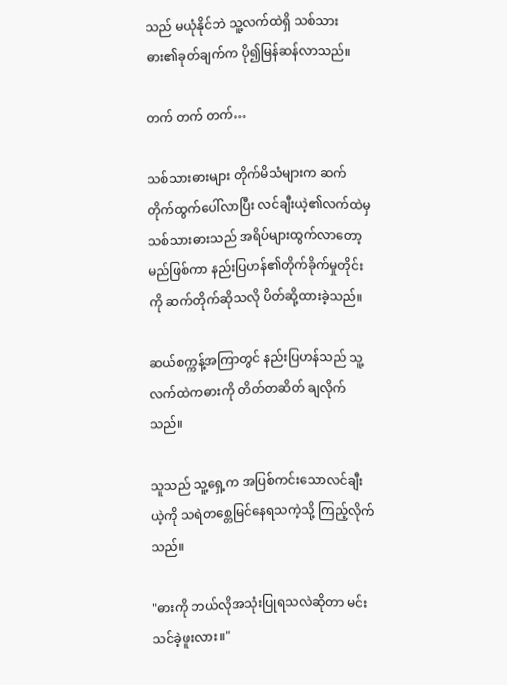သည် မယုံနိုင်ဘဲ သူ့လက်ထဲရှိ သစ်သားဓား၏ခုတ်ချက်က ပို၍မြန်ဆန်လာသည်။

တက် တက် တက်…

သစ်သားဓားများ တိုက်မိသံများက ဆက်တိုက်ထွက်ပေါ်လာပြီး လင်ချီးယဲ့၏လက်ထဲမှ သစ်သားဓားသည် အရိပ်များထွက်လာတော့မည်ဖြစ်ကာ နည်းပြဟန်၏တိုက်ခိုက်မှုတိုင်းကို ဆက်တိုက်ဆိုသလို ပိတ်ဆို့ထားခဲ့သည်။

ဆယ်စက္ကန့်အကြာတွင် နည်းပြဟန်သည် သူ့လက်ထဲကဓားကို တိတ်တဆိတ် ချလိုက်သည်။

သူသည် သူ့ရှေ့က အပြစ်ကင်းသောလင်ချီးယဲ့ကို သရဲတစ္တေမြင်နေရသကဲ့သို့ ကြည့်လိုက်သည်။

"ဓားကို ဘယ်လိုအသုံးပြုရသလဲဆိုတာ မင်းသင်ခဲ့ဖူးလား။"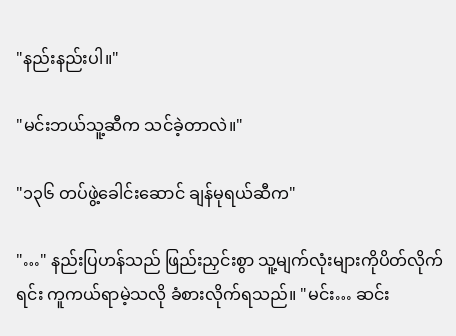"နည်းနည်းပါ။"

"မင်းဘယ်သူ့ဆီက သင်ခဲ့တာလဲ။"

"၁၃၆ တပ်ဖွဲ့ခေါင်းဆောင် ချန်မုရယ်ဆီက"

"…" နည်းပြဟန်သည် ဖြည်းညှင်းစွာ သူ့မျက်လုံးများကိုပိတ်လိုက်ရင်း ကူကယ်ရာမဲ့သလို ခံစားလိုက်ရသည်။ "မင်း… ဆင်း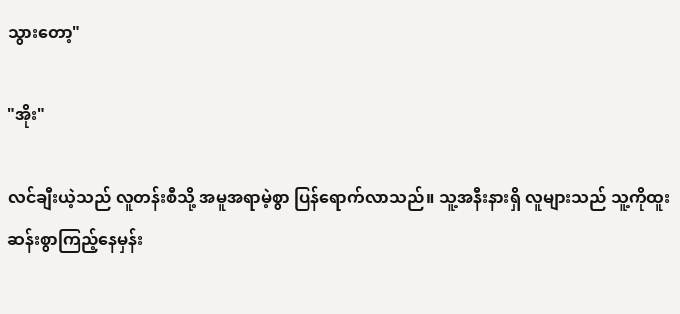သွားတော့"

"အိုး"

လင်ချီးယဲ့သည် လူတန်းစီသို့ အမူအရာမဲ့စွာ ပြန်ရောက်လာသည်။ သူ့အနီးနားရှိ လူများသည် သူ့ကိုထူးဆန်းစွာကြည့်နေမှန်း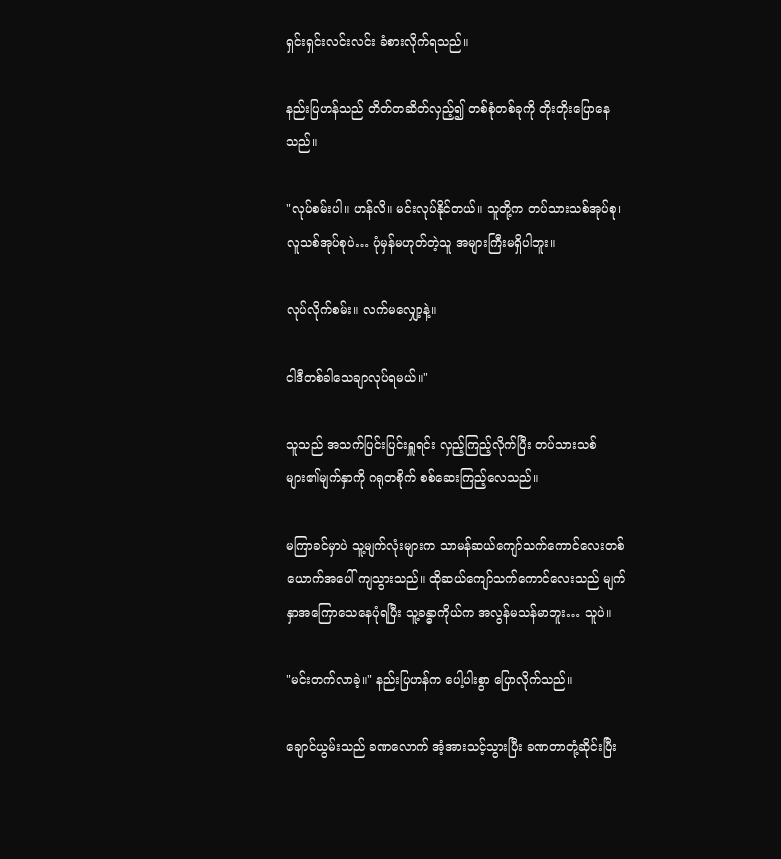ရှင်းရှင်းလင်းလင်း ခံစားလိုက်ရသည်။

နည်းပြဟန်သည် တိတ်တဆိတ်လှည့်၍ တစ်စုံတစ်ခုကို တိုးတိုးပြောနေသည်။

"လုပ်စမ်းပါ။ ဟန်လိ။ မင်းလုပ်နိုင်တယ်။ သူတို့က တပ်သားသစ်အုပ်စု၊ လူသစ်အုပ်စုပဲ… ပုံမှန်မဟုတ်တဲ့သူ အများကြီးမရှိပါဘူး။

လုပ်လိုက်စမ်း။ လက်မလျှော့နဲ့။

ငါဒီတစ်ခါသေချာလုပ်ရမယ်။"

သူသည် အသက်ပြင်းပြင်းရှူရင်း လှည့်ကြည့်လိုက်ပြီး တပ်သားသစ်များ၏မျက်နှာကို ဂရုတစိုက် စစ်ဆေးကြည့်လေသည်။

မကြာခင်မှာပဲ သူ့မျက်လုံးများက သာမန်‌ဆယ်ကျော်သက်ကောင်လေးတစ်ယောက်အပေါ် ကျသွားသည်။ ထိုဆယ်ကျော်သက်ကောင်လေးသည် မျက်နှာအကြောသေနေပုံရပြီး သူ့ခန္ဓာကိုယ်က အလွန်မသန်မာဘူး… သူပဲ။

"မင်းတက်လာခဲ့။" နည်းပြဟန်က ပေါ့ပါးစွာ ပြောလိုက်သည်။

ချောင်ယွမ်းသည် ခဏလောက် အံ့အားသင့်သွားပြီး ခဏတာတုံ့ဆိုင်းပြီး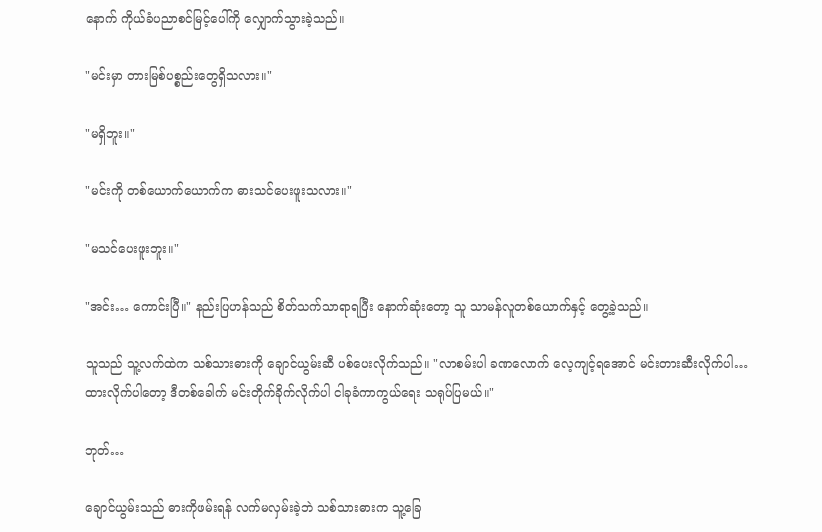နောက် ကိုယ်ခံပညာစင်မြင့်ပေါ်ကို လျှောက်သွားခဲ့သည်။

"မင်းမှာ တားမြစ်ပစ္စည်းတွေရှိသလား။"

"မရှိဘူး။"

"မင်းကို တစ်ယောက်ယောက်က ဓားသင်ပေးဖူးသလား။"

"မသင်ပေးဖူးဘူး။"

"အင်း… ကောင်းပြီ။" နည်းပြဟန်သည် စိတ်သက်သာရာရပြီး နောက်ဆုံးတော့ သူ သာမန်လူတစ်ယောက်နှင့် တွေ့ခဲ့သည်။

သူသည် သူ့လက်ထဲက သစ်သားဓားကို ချောင်ယွမ်းဆီ ပစ်ပေးလိုက်သည်။ "လာစမ်းပါ ခဏလောက် လေ့ကျင့်ရအောင် မင်းတားဆီးလိုက်ပါ… ထားလိုက်ပါတော့ ဒီတစ်ခေါက် မင်းတိုက်ခိုက်လိုက်ပါ ငါခုခံကာကွယ်ရေး သရုပ်ပြမယ်။"

ဘုတ်…

ချောင်ယွမ်းသည် ဓားကိုဖမ်းရန် လက်မလှမ်းခဲ့ဘဲ သစ်သားဓားက သူ့ခြေ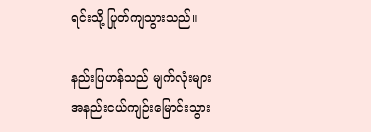ရင်းသို့ ပြုတ်ကျသွားသည်။

နည်းပြဟန်သည် မျက်လုံးများအနည်းငယ်ကျဉ်းမြောင်းသွား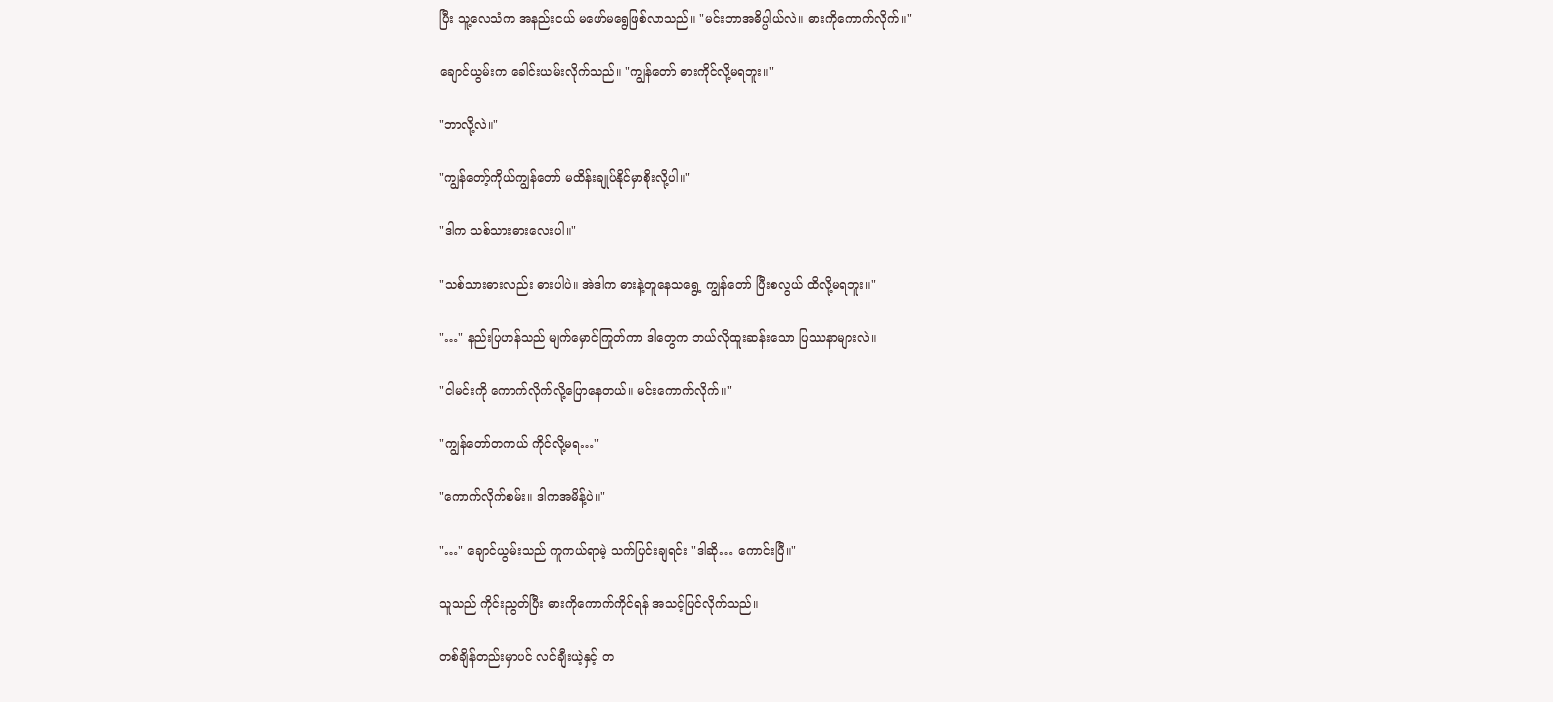ပြီး သူ့လေသံက အနည်းငယ် မဖော်မရွေဖြစ်လာသည်။ "မင်းဘာအဓိပ္ပါယ်လဲ။ ဓားကိုကောက်လိုက်။"

ချောင်ယွမ်းက ခေါင်းယမ်းလိုက်သည်။ "ကျွန်တော် ဓားကိုင်လို့မရဘူး။"

"ဘာလို့လဲ။"

"ကျွန်တော့်ကိုယ်ကျွန်တော် မထိန်းချုပ်နိုင်မှာစိုးလို့ပါ။"

"ဒါက သစ်သားဓားလေးပါ။"

"သစ်သားဓားလည်း ဓားပါပဲ။ အဲဒါက ဓားနဲ့တူနေသရွေ့ ကျွန်တော် ပြီးစလွယ် ထိလို့မရဘူး။"

"…" နည်းပြဟန်သည် မျက်မှောင်ကြုတ်ကာ ဒါတွေက ဘယ်လိုထူးဆန်းသော ပြဿနာများလဲ။

"ငါမင်းကို ကောက်လိုက်လို့ပြောနေတယ်။ မင်းကောက်လိုက်။"

"ကျွန်တော်တကယ် ကိုင်လို့မရ…"

"ကောက်လိုက်စမ်း။ ဒါကအမိန့်ပဲ။"

"…" ချောင်ယွမ်းသည် ကူကယ်ရာမဲ့ သက်ပြင်းချရင်း "ဒါဆို… ကောင်းပြီ။"

သူသည် ကိုင်းညွတ်ပြီး ဓားကိုကောက်ကိုင်ရန် အသင့်ပြင်လိုက်သည်။

တစ်ချိန်တည်းမှာပင် လင်ချီးယဲ့နှင့် တ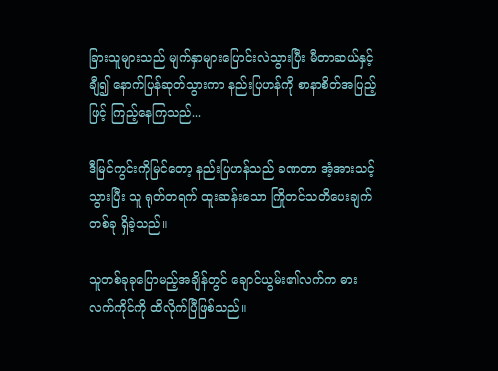ခြားသူများသည် မျက်နှာများပြောင်းလဲသွားပြီး မီတာဆယ်နှင့်ချီ၍ နောက်ပြန်ဆုတ်သွားကာ နည်းပြဟန်ကို စာနာစိတ်အပြည့်ဖြင့် ကြည့်နေကြသည်...

ဒီမြင်ကွင်းကိုမြင်တော့ နည်းပြဟန်သည် ခဏတာ အံ့အားသင့်သွားပြီး သူ ရုတ်တရက် ထူးဆန်းသော ကြိုတင်သတိပေးချက်တစ်ခု ရှိခဲ့သည်။

သူတစ်ခုခုပြောမည့်အချိန်တွင် ချောင်ယွမ်း၏လက်က ဓားလက်ကိုင်ကို ထိလိုက်ပြီဖြစ်သည်။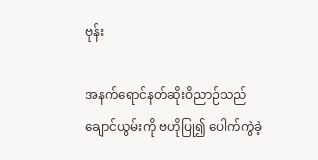ဗုန်း

အနက်ရောင်နတ်ဆိုးဝိညာဉ်သည် ချောင်ယွမ်းကို ဗဟိုပြု၍ ပေါက်ကွဲခဲ့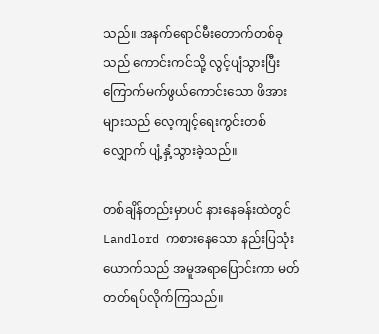သည်။ အနက်ရောင်မီးတောက်တစ်ခုသည် ကောင်းကင်သို့ လွင့်ပျံသွားပြီး ကြောက်မက်ဖွယ်ကောင်းသော ဖိအားများသည် လေ့ကျင့်ရေးကွင်းတစ်လျှောက် ပျံ့နှံ့သွားခဲ့သည်။

တစ်ချိန်တည်းမှာပင် နားနေခန်းထဲတွင် Landlord ကစားနေသော နည်းပြသုံးယောက်သည် အမူအရာပြောင်းကာ မတ်တတ်ရပ်လိုက်ကြသည်။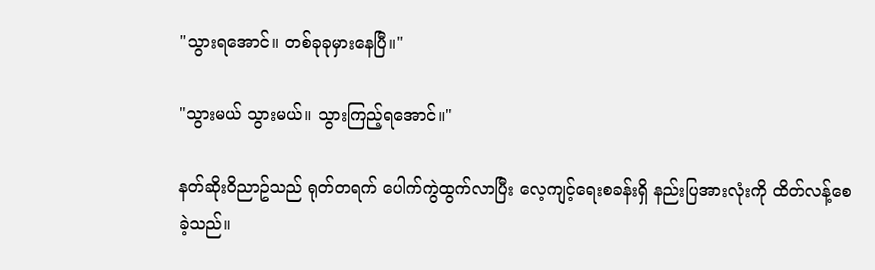"သွားရအောင်။ တစ်ခုခုမှားနေပြီ။"

"သွားမယ် သွားမယ်။ သွားကြည့်ရအောင်။"

နတ်ဆိုးဝိညာဥ်သည် ရုတ်တရက် ပေါက်ကွဲထွက်လာပြီး လေ့ကျင့်ရေးစခန်းရှိ နည်းပြအားလုံးကို ထိတ်လန့်စေခဲ့သည်။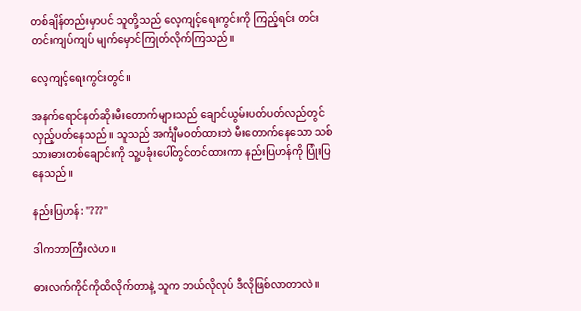တစ်ချိန်တည်းမှာပင် သူတို့သည် လေ့ကျင့်ရေးကွင်းကို ကြည့်ရင်း တင်းတင်းကျပ်ကျပ် မျက်မှောင်ကြုတ်လိုက်ကြသည်။

လေ့ကျင့်ရေးကွင်းတွင်။

အနက်ရောင်နတ်ဆိုးမီးတောက်များသည် ချောင်ယွမ်းပတ်ပတ်လည်တွင် လှည့်ပတ်နေသည်။ သူသည် အင်္ကျီမဝတ်ထားဘဲ မီးတောက်နေသော သစ်သားဓားတစ်ချောင်းကို သူ့ပခုံးပေါ်တွင်တင်ထားကာ နည်းပြဟန်ကို ပြုံးပြနေသည်။

နည်းပြဟန်: "???"

ဒါကဘာကြီးလဲဟ။

ဓားလက်ကိုင်ကိုထိလိုက်တာနဲ့ သူက ဘယ်လိုလုပ် ဒီလိုဖြစ်လာတာလဲ။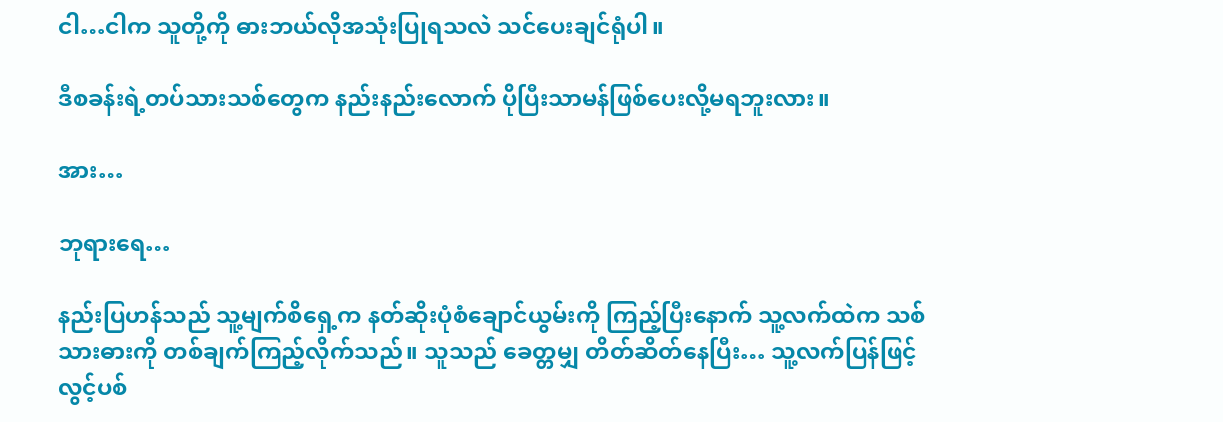ငါ…ငါက သူတို့ကို ဓားဘယ်လိုအသုံးပြုရသလဲ သင်ပေးချင်ရုံပါ။

ဒီစခန်းရဲ့တပ်သားသစ်တွေက နည်းနည်းလောက် ပိုပြီးသာမန်ဖြစ်ပေးလို့မရဘူးလား။

အား…

ဘုရားရေ…

နည်းပြဟန်သည် သူ့မျက်စိရှေ့က နတ်ဆိုးပုံစံချောင်ယွမ်းကို ကြည့်ပြီးနောက် သူ့လက်ထဲက သစ်သားဓားကို တစ်ချက်ကြည့်လိုက်သည်။ သူသည် ခေတ္တမျှ တိတ်ဆိတ်နေပြီး… သူ့လက်ပြန်ဖြင့် လွင့်ပစ်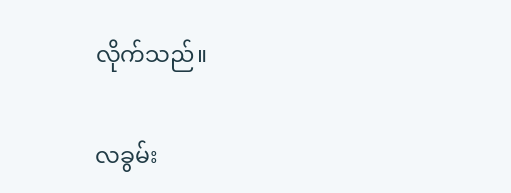လိုက်သည်။

လခွမ်း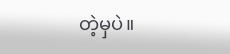တဲ့မှပဲ။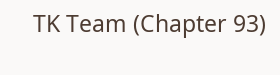TK Team (Chapter 93)